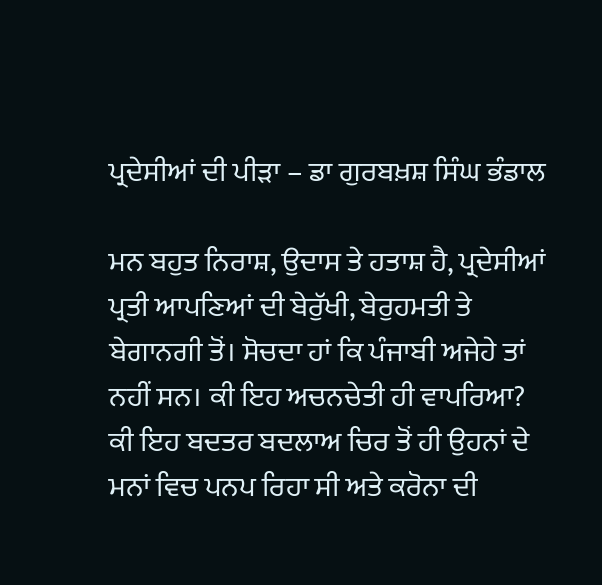ਪ੍ਰਦੇਸੀਆਂ ਦੀ ਪੀੜਾ – ਡਾ ਗੁਰਬਖ਼ਸ਼ ਸਿੰਘ ਭੰਡਾਲ

ਮਨ ਬਹੁਤ ਨਿਰਾਸ਼, ਉਦਾਸ ਤੇ ਹਤਾਸ਼ ਹੈ, ਪ੍ਰਦੇਸੀਆਂ ਪ੍ਰਤੀ ਆਪਣਿਆਂ ਦੀ ਬੇਰੁੱਖੀ, ਬੇਰੁਹਮਤੀ ਤੇ ਬੇਗਾਨਗੀ ਤੋਂ। ਸੋਚਦਾ ਹਾਂ ਕਿ ਪੰਜਾਬੀ ਅਜੇਹੇ ਤਾਂ ਨਹੀਂ ਸਨ। ਕੀ ਇਹ ਅਚਨਚੇਤੀ ਹੀ ਵਾਪਰਿਆ? ਕੀ ਇਹ ਬਦਤਰ ਬਦਲਾਅ ਚਿਰ ਤੋਂ ਹੀ ਉਹਨਾਂ ਦੇ ਮਨਾਂ ਵਿਚ ਪਨਪ ਰਿਹਾ ਸੀ ਅਤੇ ਕਰੋਨਾ ਦੀ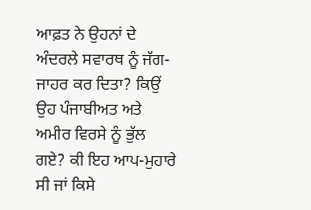ਆਫ਼ਤ ਨੇ ਉਹਨਾਂ ਦੇ ਅੰਦਰਲੇ ਸਵਾਰਥ ਨੂੰ ਜੱਗ-ਜਾਹਰ ਕਰ ਦਿਤਾ? ਕਿਉਂ ਉਹ ਪੰਜਾਬੀਅਤ ਅਤੇ ਅਮੀਰ ਵਿਰਸੇ ਨੂੰ ਭੁੱਲ ਗਏ? ਕੀ ਇਹ ਆਪ-ਮੁਹਾਰੇ ਸੀ ਜਾਂ ਕਿਸੇ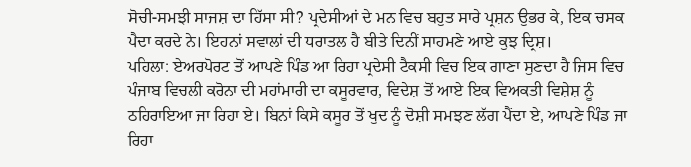ਸੋਚੀ-ਸਮਝੀ ਸਾਜਸ਼ ਦਾ ਹਿੱਸਾ ਸੀ? ਪ੍ਰਦੇਸੀਆਂ ਦੇ ਮਨ ਵਿਚ ਬਹੁਤ ਸਾਰੇ ਪ੍ਰਸ਼ਨ ਉਭਰ ਕੇ, ਇਕ ਚਸਕ ਪੈਦਾ ਕਰਦੇ ਨੇ। ਇਹਨਾਂ ਸਵਾਲਾਂ ਦੀ ਧਰਾਤਲ ਹੈ ਬੀਤੇ ਦਿਨੀਂ ਸਾਹਮਣੇ ਆਏ ਕੁਝ ਦ੍ਰਿਸ਼।
ਪਹਿਲਾ: ਏਅਰਪੋਰਟ ਤੋਂ ਆਪਣੇ ਪਿੰਡ ਆ ਰਿਹਾ ਪ੍ਰਦੇਸੀ ਟੈਕਸੀ ਵਿਚ ਇਕ ਗਾਣਾ ਸੁਣਦਾ ਹੈ ਜਿਸ ਵਿਚ ਪੰਜਾਬ ਵਿਚਲੀ ਕਰੋਨਾ ਦੀ ਮਹਾਂਮਾਰੀ ਦਾ ਕਸੂਰਵਾਰ, ਵਿਦੇਸ਼ ਤੋਂ ਆਏ ਇਕ ਵਿਅਕਤੀ ਵਿਸ਼ੇਸ਼ ਨੂੰ ਠਹਿਰਾਇਆ ਜਾ ਰਿਹਾ ਏ। ਬਿਨਾਂ ਕਿਸੇ ਕਸੂਰ ਤੋਂ ਖੁਦ ਨੂੰ ਦੋਸ਼ੀ ਸਮਝਣ ਲੱਗ ਪੈਂਦਾ ਏ, ਆਪਣੇ ਪਿੰਡ ਜਾ ਰਿਹਾ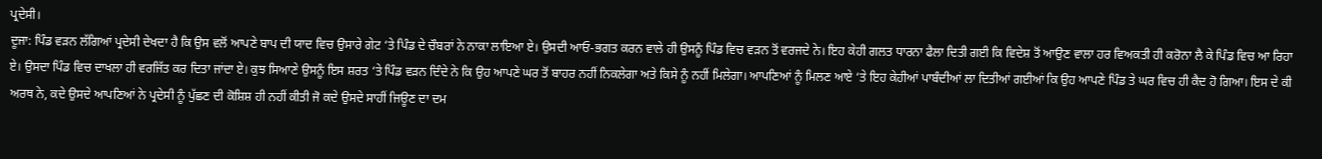ਪ੍ਰਦੇਸੀ।
ਦੂਜਾ: ਪਿੰਡ ਵੜਨ ਲੱਗਿਆਂ ਪ੍ਰਦੇਸੀ ਦੇਖਦਾ ਹੈ ਕਿ ਉਸ ਵਲੋਂ ਆਪਣੇ ਬਾਪ ਦੀ ਯਾਦ ਵਿਚ ਉਸਾਰੇ ਗੇਟ ‘ਤੇ ਪਿੰਡ ਦੇ ਚੌਬਰਾਂ ਨੇ ਨਾਕਾ ਲਾਇਆ ਏ। ਉਸਦੀ ਆਓ-ਭਗਤ ਕਰਨ ਵਾਲੇ ਹੀ ਉਸਨੂੰ ਪਿੰਡ ਵਿਚ ਵੜਨ ਤੋਂ ਵਰਜਦੇ ਨੇ। ਇਹ ਕੇਹੀ ਗਲਤ ਧਾਰਨਾ ਫੈਲਾ ਦਿਤੀ ਗਈ ਕਿ ਵਿਦੇਸ਼ ਤੋਂ ਆਉਣ ਵਾਲਾ ਹਰ ਵਿਅਕਤੀ ਹੀ ਕਰੋਨਾ ਲੈ ਕੇ ਪਿੰਡ ਵਿਚ ਆ ਰਿਹਾ ਏ। ਉਸਦਾ ਪਿੰਡ ਵਿਚ ਦਾਖਲਾ ਹੀ ਵਰਜਿੱਤ ਕਰ ਦਿਤਾ ਜਾਂਦਾ ਏ। ਕੁਝ ਸਿਆਣੇ ਉਸਨੂੰ ਇਸ ਸ਼ਰਤ ‘ਤੇ ਪਿੰਡ ਵੜਨ ਦਿੰਦੇ ਨੇ ਕਿ ਉਹ ਆਪਣੇ ਘਰ ਤੋਂ ਬਾਹਰ ਨਹੀਂ ਨਿਕਲੇਗਾ ਅਤੇ ਕਿਸੇ ਨੂੰ ਨਹੀਂ ਮਿਲੇਗਾ। ਆਪਣਿਆਂ ਨੂੰ ਮਿਲਣ ਆਏ ‘ਤੇ ਇਹ ਕੇਹੀਆਂ ਪਾਬੰਦੀਆਂ ਲਾ ਦਿਤੀਆਂ ਗਈਆਂ ਕਿ ਉਹ ਆਪਣੇ ਪਿੰਡ ਤੇ ਘਰ ਵਿਚ ਹੀ ਕੈਦ ਹੋ ਗਿਆ। ਇਸ ਦੇ ਕੀ ਅਰਥ ਨੇ, ਕਦੇ ਉਸਦੇ ਆਪਣਿਆਂ ਨੇ ਪ੍ਰਦੇਸੀ ਨੂੰ ਪੁੱਛਣ ਦੀ ਕੋਸ਼ਿਸ਼ ਹੀ ਨਹੀਂ ਕੀਤੀ ਜੋ ਕਦੇ ਉਸਦੇ ਸਾਹੀਂ ਜਿਊਣ ਦਾ ਦਮ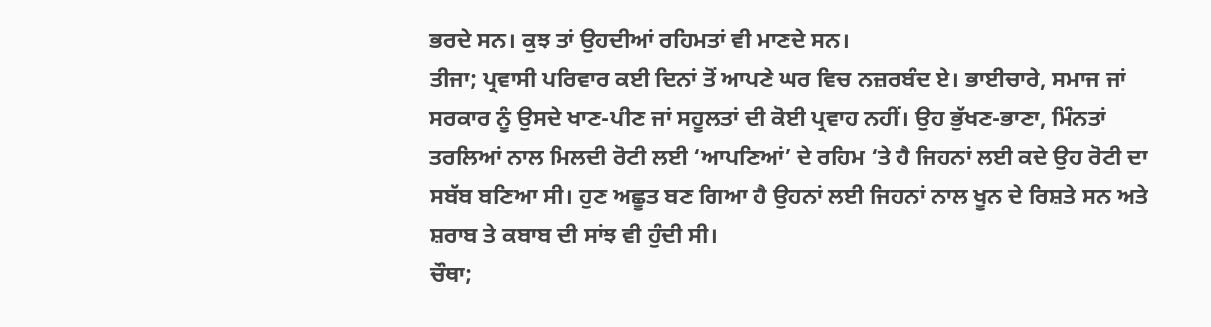ਭਰਦੇ ਸਨ। ਕੁਝ ਤਾਂ ਉਹਦੀਆਂ ਰਹਿਮਤਾਂ ਵੀ ਮਾਣਦੇ ਸਨ।
ਤੀਜਾ; ਪ੍ਰਵਾਸੀ ਪਰਿਵਾਰ ਕਈ ਦਿਨਾਂ ਤੋਂ ਆਪਣੇ ਘਰ ਵਿਚ ਨਜ਼ਰਬੰਦ ਏ। ਭਾਈਚਾਰੇ, ਸਮਾਜ ਜਾਂ ਸਰਕਾਰ ਨੂੰ ਉਸਦੇ ਖਾਣ-ਪੀਣ ਜਾਂ ਸਹੂਲਤਾਂ ਦੀ ਕੋਈ ਪ੍ਰਵਾਹ ਨਹੀਂ। ਉਹ ਭੁੱਖਣ-ਭਾਣਾ, ਮਿੰਨਤਾਂ ਤਰਲਿਆਂ ਨਾਲ ਮਿਲਦੀ ਰੋਟੀ ਲਈ ‘ਆਪਣਿਆਂ’ ਦੇ ਰਹਿਮ ‘ਤੇ ਹੈ ਜਿਹਨਾਂ ਲਈ ਕਦੇ ਉਹ ਰੋਟੀ ਦਾ ਸਬੱਬ ਬਣਿਆ ਸੀ। ਹੁਣ ਅਛੂਤ ਬਣ ਗਿਆ ਹੈ ਉਹਨਾਂ ਲਈ ਜਿਹਨਾਂ ਨਾਲ ਖੂਨ ਦੇ ਰਿਸ਼ਤੇ ਸਨ ਅਤੇ ਸ਼ਰਾਬ ਤੇ ਕਬਾਬ ਦੀ ਸਾਂਝ ਵੀ ਹੁੰਦੀ ਸੀ।
ਚੌਥਾ;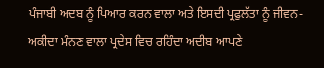ਪੰਜਾਬੀ ਅਦਬ ਨੂੰ ਪਿਆਰ ਕਰਨ ਵਾਲਾ ਅਤੇ ਇਸਦੀ ਪ੍ਰਫੁਲੱਤਾ ਨੂੰ ਜੀਵਨ-ਅਕੀਦਾ ਮੰਨਣ ਵਾਲਾ ਪ੍ਰਦੇਸ ਵਿਚ ਰਹਿੰਦਾ ਅਦੀਬ ਆਪਣੇ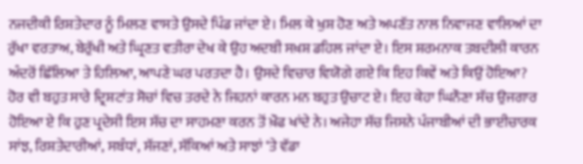ਨਜਦੀਕੀ ਰਿਸ਼ਤੇਦਾਰ ਨੂੰ ਮਿਲਣ ਵਾਸਤੇ ਉਸਦੇ ਪਿੰਡ ਜਾਂਦਾ ਏ। ਮਿਲ ਕੇ ਖੁਸ਼ ਹੋਣ ਅਤੇ ਅਪਣੱਤ ਨਾਲ ਨਿਵਾਜਣ ਵਾਲਿਆਂ ਦਾ ਰੁੱਖਾ ਵਰਤਾਅ, ਬੇਰੁੱਖੀ ਅਤੇ ਘ੍ਰਿਣਤ ਵਤੀਰਾ ਦੇਖ ਕੇ ਉਹ ਅਦਬੀ ਸਖ਼ਸ਼ ਡਹਿਲ ਜਾਂਦਾ ਏ। ਇਸ ਸ਼ਰਮਨਾਕ ਤਬਦੀਲੀ ਕਾਰਨ ਅੰਦਰੋਂ ਛਿੱਲਿਆ ਤੇ ਹਿਲਿਆ, ਆਪਣੇ ਘਰ ਪਰਤਦਾ ਹੈ। ਉਸਦੇ ਵਿਚਾਰ ਵਿਯੋਗੇ ਗਏ ਕਿ ਇਹ ਕਿਵੇਂ ਅਤੇ ਕਿਉਂ ਹੋਇਆ?
ਹੋਰ ਵੀ ਬਹੁਤ ਸਾਰੇ ਦ੍ਰਿਸ਼ਟਾਂਤ ਸੋਚਾਂ ਵਿਚ ਤਰਦੇ ਨੇ ਜਿਹਨਾਂ ਕਾਰਨ ਮਨ ਬਹੁਤ ਉਚਾਟ ਏ। ਇਹ ਕੇਹਾ ਘਿਨੌਣਾ ਸੱਚ ਉਜਗਾਰ ਹੋਇਆ ਏ ਕਿ ਹੁਣ ਪ੍ਰਦੇਸੀ ਇਸ ਸੱਚ ਦਾ ਸਾਹਮਣਾ ਕਰਨ ਤੋਂ ਖ਼ੌਫ ਖਾਂਦੇ ਨੇ। ਅਜੇਹਾ ਸੱਚ ਜਿਸਨੇ ਪੰਜਾਬੀਆਂ ਦੀ ਭਾਈਚਾਰਕ ਸਾਂਝ, ਰਿਸ਼ਤੇਦਾਰੀਆਂ, ਸਬੰਧਾਂ, ਸੱਜਣਾਂ, ਸੱਕਿਆਂ ਅਤੇ ਸਾਝਾਂ ‘ਤੇ ਵੱਡਾ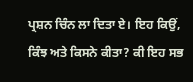ਪ੍ਰਸ਼ਨ ਚਿੰਨ ਲਾ ਦਿਤਾ ਏ। ਇਹ ਕਿਉਂ, ਕਿੰਝ ਅਤੇ ਕਿਸਨੇ ਕੀਤਾ? ਕੀ ਇਹ ਸਭ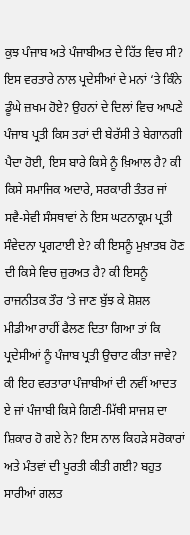ਕੁਝ ਪੰਜਾਬ ਅਤੇ ਪੰਜਾਬੀਅਤ ਦੇ ਹਿੱਤ ਵਿਚ ਸੀ? ਇਸ ਵਰਤਾਰੇ ਨਾਲ ਪ੍ਰਦੇਸੀਆਂ ਦੇ ਮਨਾਂ ‘ਤੇ ਕਿੰਨੇ ਡੂੰਘੇ ਜ਼ਖਮ ਹੋਏ? ਉਹਨਾਂ ਦੇ ਦਿਲਾਂ ਵਿਚ ਆਪਣੇ ਪੰਜਾਬ ਪ੍ਰਤੀ ਕਿਸ ਤਰਾਂ ਦੀ ਬੇਰੱਸੀ ਤੇ ਬੇਗਾਨਗੀ ਪੈਦਾ ਹੋਈ, ਇਸ ਬਾਰੇ ਕਿਸੇ ਨੂੰ ਖ਼ਿਆਲ ਹੈ? ਕੀ ਕਿਸੇ ਸਮਾਜਿਕ ਅਦਾਰੇ, ਸਰਕਾਰੀ ਤੰਤਰ ਜਾਂ ਸਵੈ-ਸੇਵੀ ਸੰਸਥਾਵਾਂ ਨੇ ਇਸ ਘਟਨਾਕ੍ਰਮ ਪ੍ਰਤੀ ਸੰਵੇਦਨਾ ਪ੍ਰਗਟਾਈ ਏ? ਕੀ ਇਸਨੂੰ ਮੁਖ਼ਾਤਬ ਹੋਣ ਦੀ ਕਿਸੇ ਵਿਚ ਜ਼ੁਰਅਤ ਹੈ? ਕੀ ਇਸਨੂੰ ਰਾਜਨੀਤਕ ਤੌਰ ‘ਤੇ ਜਾਣ ਬੁੱਝ ਕੇ ਸ਼ੋਸ਼ਲ ਮੀਡੀਆ ਰਾਹੀਂ ਫੈਲਣ ਦਿਤਾ ਗਿਆ ਤਾਂ ਕਿ ਪ੍ਰਦੇਸੀਆਂ ਨੂੰ ਪੰਜਾਬ ਪ੍ਰਤੀ ਉਚਾਟ ਕੀਤਾ ਜਾਵੇ? ਕੀ ਇਹ ਵਰਤਾਰਾ ਪੰਜਾਬੀਆਂ ਦੀ ਨਵੀਂ ਆਦਤ ਏ ਜਾਂ ਪੰਜਾਬੀ ਕਿਸੇ ਗਿਣੀ-ਮਿੱਥੀ ਸਾਜਸ਼ ਦਾ ਸ਼ਿਕਾਰ ਹੋ ਗਏ ਨੇ? ਇਸ ਨਾਲ ਕਿਹੜੇ ਸਰੋਕਾਰਾਂ ਅਤੇ ਮੰਤਵਾਂ ਦੀ ਪੂਰਤੀ ਕੀਤੀ ਗਈ? ਬਹੁਤ ਸਾਰੀਆਂ ਗਲਤ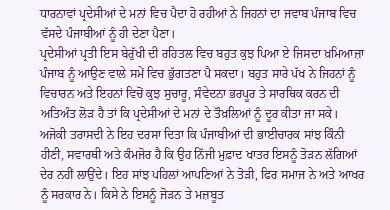ਧਾਰਨਾਵਾਂ ਪ੍ਰਦੇਸੀਆਂ ਦੇ ਮਨਾਂ ਵਿਚ ਪੈਦਾ ਹੋ ਰਹੀਆਂ ਨੇ ਜਿਹਨਾਂ ਦਾ ਜਵਾਬ ਪੰਜਾਬ ਵਿਚ ਵੱਸਦੇ ਪੰਜਾਬੀਆਂ ਨੂੰ ਹੀ ਦੇਣਾ ਪੈਣਾ।
ਪ੍ਰਦੇਸੀਆਂ ਪ੍ਰਤੀ ਇਸ ਬੇਰੁੱਖੀ ਦੀ ਰਹਿਤਲ ਵਿਚ ਬਹੁਤ ਕੁਝ ਪਿਆ ਏ ਜਿਸਦਾ ਖ਼ਮਿਆਜ਼ਾ ਪੰਜਾਬ ਨੂੰ ਆਉਣ ਵਾਲੇ ਸਮੇਂ ਵਿਚ ਭੁੱਗਤਣਾ ਪੈ ਸਕਦਾ। ਬਹੁਤ ਸਾਰੇ ਪੱਖ ਨੇ ਜਿਹਨਾਂ ਨੂੰ ਵਿਚਾਰਨ ਅਤੇ ਇਹਨਾਂ ਵਿਚੋਂ ਕੁਝ ਸੁਚਾਰੂ, ਸੰਵੇਦਨਾ ਭਰਪੂਰ ਤੇ ਸਾਰਥਿਕ ਕਰਨ ਦੀ ਅਤਿਅੰਤ ਲੋੜ ਹੈ ਤਾਂ ਕਿ ਪ੍ਰਦੇਸੀਆਂ ਦੇ ਮਨਾਂ ਦੇ ਤੌਖ਼ਲਿਆਂ ਨੂੰ ਦੂਰ ਕੀਤਾ ਜਾ ਸਕੇ।
ਅਜੋਕੀ ਤਰਾਸਦੀ ਨੇ ਇਹ ਦਰਸਾ ਦਿਤਾ ਕਿ ਪੰਜਾਬੀਆਂ ਦੀ ਭਾਈਚਾਰਕ ਸਾਂਝ ਕਿੰਨੀ ਹੀਣੀ, ਸਵਾਰਥੀ ਅਤੇ ਕੰਮਜੋਰ ਹੈ ਕਿ ਉਹ ਨਿੱਜੀ ਮੁਫ਼ਾਦ ਖਾਤਰ ਇਸਨੂੰ ਤੋੜਨ ਲੱਗਿਆਂ ਦੇਰ ਨਹੀਂ ਲਾਉਂਦੇ। ਇਹ ਸਾਂਝ ਪਹਿਲਾਂ ਆਪਣਿਆਂ ਨੇ ਤੋੜੀ, ਫਿਰ ਸਮਾਜ ਨੇ ਅਤੇ ਆਖਰ ਨੂੰ ਸਰਕਾਰ ਨੇ। ਕਿਸੇ ਨੇ ਇਸਨੂੰ ਜੋੜਨ ਤੇ ਮਜ਼ਬੂਤ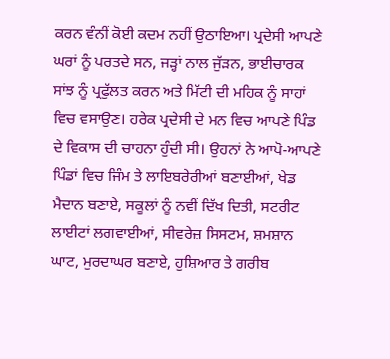ਕਰਨ ਵੰਨੀਂ ਕੋਈ ਕਦਮ ਨਹੀਂ ਉਠਾਇਆ। ਪ੍ਰਦੇਸੀ ਆਪਣੇ ਘਰਾਂ ਨੂੰ ਪਰਤਦੇ ਸਨ, ਜੜ੍ਹਾਂ ਨਾਲ ਜੁੱੜਨ, ਭਾਈਚਾਰਕ ਸਾਂਝ ਨੂੰ ਪ੍ਰਫੁੱਲਤ ਕਰਨ ਅਤੇ ਮਿੱਟੀ ਦੀ ਮਹਿਕ ਨੂੰ ਸਾਹਾਂ ਵਿਚ ਵਸਾਉਣ। ਹਰੇਕ ਪ੍ਰਦੇਸੀ ਦੇ ਮਨ ਵਿਚ ਆਪਣੇ ਪਿੰਡ ਦੇ ਵਿਕਾਸ ਦੀ ਚਾਹਨਾ ਹੁੰਦੀ ਸੀ। ਉਹਨਾਂ ਨੇ ਆਪੋ-ਆਪਣੇ ਪਿੰਡਾਂ ਵਿਚ ਜਿੰਮ ਤੇ ਲਾਇਬਰੇਰੀਆਂ ਬਣਾਈਆਂ, ਖੇਡ ਮੈਦਾਨ ਬਣਾਏ, ਸਕੂਲਾਂ ਨੂੰ ਨਵੀਂ ਦਿੱਖ ਦਿਤੀ, ਸਟਰੀਟ ਲਾਈਟਾਂ ਲਗਵਾਈਆਂ, ਸੀਵਰੇਜ਼ ਸਿਸਟਮ, ਸ਼ਮਸ਼ਾਨ ਘਾਟ, ਮੁਰਦਾਘਰ ਬਣਾਏ, ਹੁਸ਼ਿਆਰ ਤੇ ਗਰੀਬ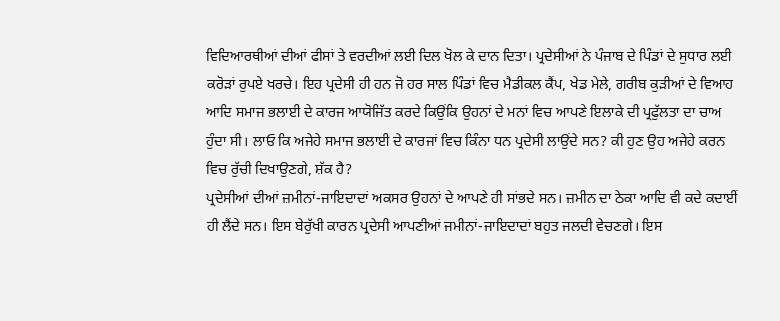ਵਿਦਿਆਰਥੀਆਂ ਦੀਆਂ ਫੀਸਾਂ ਤੇ ਵਰਦੀਆਂ ਲਈ ਦਿਲ ਖੋਲ ਕੇ ਦਾਨ ਦਿਤਾ। ਪ੍ਰਦੇਸੀਆਂ ਨੇ ਪੰਜਾਬ ਦੇ ਪਿੰਡਾਂ ਦੇ ਸੁਧਾਰ ਲਈ ਕਰੋੜਾਂ ਰੁਪਏ ਖਰਚੇ। ਇਹ ਪ੍ਰਦੇਸੀ ਹੀ ਹਨ ਜੋ ਹਰ ਸਾਲ ਪਿੰਡਾਂ ਵਿਚ ਮੈਡੀਕਲ ਕੈਂਪ, ਖੇਡ ਮੇਲੇ, ਗਰੀਬ ਕੁੜੀਆਂ ਦੇ ਵਿਆਹ ਆਦਿ ਸਮਾਜ ਭਲਾਈ ਦੇ ਕਾਰਜ ਆਯੋਜਿੱਤ ਕਰਦੇ ਕਿਉਂਕਿ ਉਹਨਾਂ ਦੇ ਮਨਾਂ ਵਿਚ ਆਪਣੇ ਇਲਾਕੇ ਦੀ ਪ੍ਰਫੁੱਲਤਾ ਦਾ ਚਾਅ ਹੁੰਦਾ ਸੀ। ਲਾਓ ਕਿ ਅਜੇਹੇ ਸਮਾਜ ਭਲਾਈ ਦੇ ਕਾਰਜਾਂ ਵਿਚ ਕਿੰਨਾ ਧਨ ਪ੍ਰਦੇਸੀ ਲਾਉਂਦੇ ਸਨ? ਕੀ ਹੁਣ ਉਹ ਅਜੇਹੇ ਕਰਨ ਵਿਚ ਰੁੱਚੀ ਦਿਖਾਉਣਗੇ, ਸ਼ੱਕ ਹੈ?
ਪ੍ਰਦੇਸੀਆਂ ਦੀਆਂ ਜ਼ਮੀਨਾਂ-ਜਾਇਦਾਦਾਂ ਅਕਸਰ ਉਹਨਾਂ ਦੇ ਆਪਣੇ ਹੀ ਸਾਂਭਦੇ ਸਨ। ਜ਼ਮੀਨ ਦਾ ਠੇਕਾ ਆਦਿ ਵੀ ਕਦੇ ਕਦਾਈਂ ਹੀ ਲੈਂਦੇ ਸਨ। ਇਸ ਬੇਰੁੱਖੀ ਕਾਰਨ ਪ੍ਰਦੇਸੀ ਆਪਣੀਆਂ ਜਮੀਨਾਂ-ਜਾਇਦਾਦਾਂ ਬਹੁਤ ਜਲਦੀ ਵੇਚਣਗੇ। ਇਸ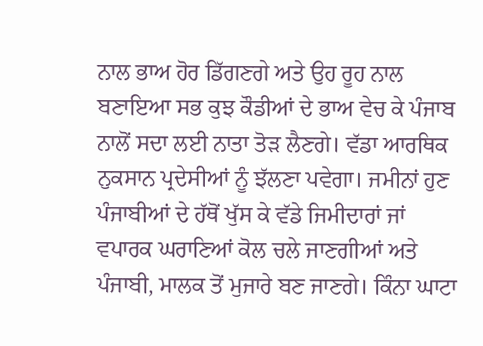ਨਾਲ ਭਾਅ ਹੋਰ ਡਿੱਗਣਗੇ ਅਤੇ ਉਹ ਰੂਹ ਨਾਲ ਬਣਾਇਆ ਸਭ ਕੁਝ ਕੌਡੀਆਂ ਦੇ ਭਾਅ ਵੇਚ ਕੇ ਪੰਜਾਬ ਨਾਲੋਂ ਸਦਾ ਲਈ ਨਾਤਾ ਤੋੜ ਲੈਣਗੇ। ਵੱਡਾ ਆਰਥਿਕ ਨੁਕਸਾਨ ਪ੍ਰਦੇਸੀਆਂ ਨੂੰ ਝੱਲਣਾ ਪਵੇਗਾ। ਜਮੀਨਾਂ ਹੁਣ ਪੰਜਾਬੀਆਂ ਦੇ ਹੱਥੋਂ ਖੁੱਸ ਕੇ ਵੱਡੇ ਜਿਮੀਦਾਰਾਂ ਜਾਂ ਵਪਾਰਕ ਘਰਾਣਿਆਂ ਕੋਲ ਚਲੇ ਜਾਣਗੀਆਂ ਅਤੇ ਪੰਜਾਬੀ, ਮਾਲਕ ਤੋਂ ਮੁਜਾਰੇ ਬਣ ਜਾਣਗੇ। ਕਿੰਨਾ ਘਾਟਾ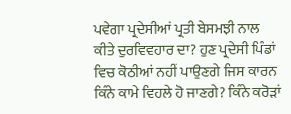ਪਵੇਗਾ ਪ੍ਰਦੇਸੀਆਂ ਪ੍ਰਤੀ ਬੇਸਮਝੀ ਨਾਲ ਕੀਤੇ ਦੁਰਵਿਵਹਾਰ ਦਾ? ਹੁਣ ਪ੍ਰਦੇਸੀ ਪਿੰਡਾਂ ਵਿਚ ਕੋਠੀਆਂ ਨਹੀਂ ਪਾਉਣਗੇ ਜਿਸ ਕਾਰਨ ਕਿੰਨੇ ਕਾਮੇ ਵਿਹਲੇ ਹੋ ਜਾਣਗੇ? ਕਿੰਨੇ ਕਰੋੜਾਂ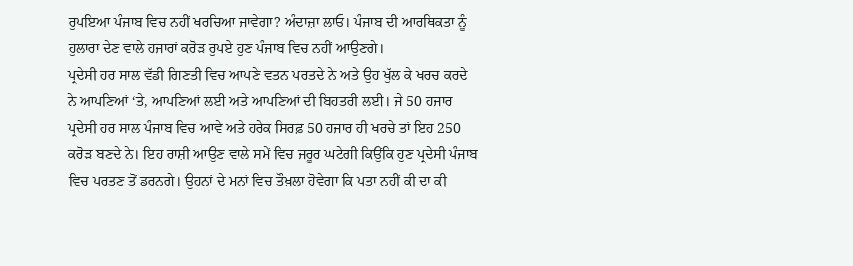ਰੁਪਇਆ ਪੰਜਾਬ ਵਿਚ ਨਹੀਂ ਖਰਚਿਆ ਜਾਵੇਗਾ? ਅੰਦਾਜ਼ਾ ਲਾਓ। ਪੰਜਾਬ ਦੀ ਆਰਥਿਕਤਾ ਨੂੰ ਹੁਲਾਰਾ ਦੇਣ ਵਾਲੇ ਹਜਾਰਾਂ ਕਰੋੜ ਰੁਪਏ ਹੁਣ ਪੰਜਾਬ ਵਿਚ ਨਹੀਂ ਆਉਣਗੇ।
ਪ੍ਰਦੇਸੀ ਹਰ ਸਾਲ ਵੱਡੀ ਗਿਣਤੀ ਵਿਚ ਆਪਣੇ ਵਤਨ ਪਰਤਦੇ ਨੇ ਅਤੇ ਉਹ ਖੁੱਲ ਕੇ ਖਰਚ ਕਰਦੇ ਨੇ ਆਪਣਿਆਂ ‘ਤੇ, ਆਪਣਿਆਂ ਲਈ ਅਤੇ ਆਪਣਿਆਂ ਦੀ ਬਿਹਤਰੀ ਲਈ। ਜੇ 50 ਹਜਾਰ ਪ੍ਰਦੇਸੀ ਹਰ ਸਾਲ ਪੰਜਾਬ ਵਿਚ ਆਵੇ ਅਤੇ ਹਰੇਕ ਸਿਰਫ਼ 50 ਹਜਾਰ ਹੀ ਖਰਚੇ ਤਾਂ ਇਹ 250 ਕਰੋੜ ਬਣਦੇ ਨੇ। ਇਹ ਰਾਸ਼ੀ ਆਉਣ ਵਾਲੇ ਸਮੇਂ ਵਿਚ ਜਰੂਰ ਘਟੇਗੀ ਕਿਉਂਕਿ ਹੁਣ ਪ੍ਰਦੇਸੀ ਪੰਜਾਬ ਵਿਚ ਪਰਤਣ ਤੋਂ ਡਰਨਗੇ। ਉਹਨਾਂ ਦੇ ਮਨਾਂ ਵਿਚ ਤੌਖ਼ਲਾ ਹੋਵੇਗਾ ਕਿ ਪਤਾ ਨਹੀਂ ਕੀ ਦਾ ਕੀ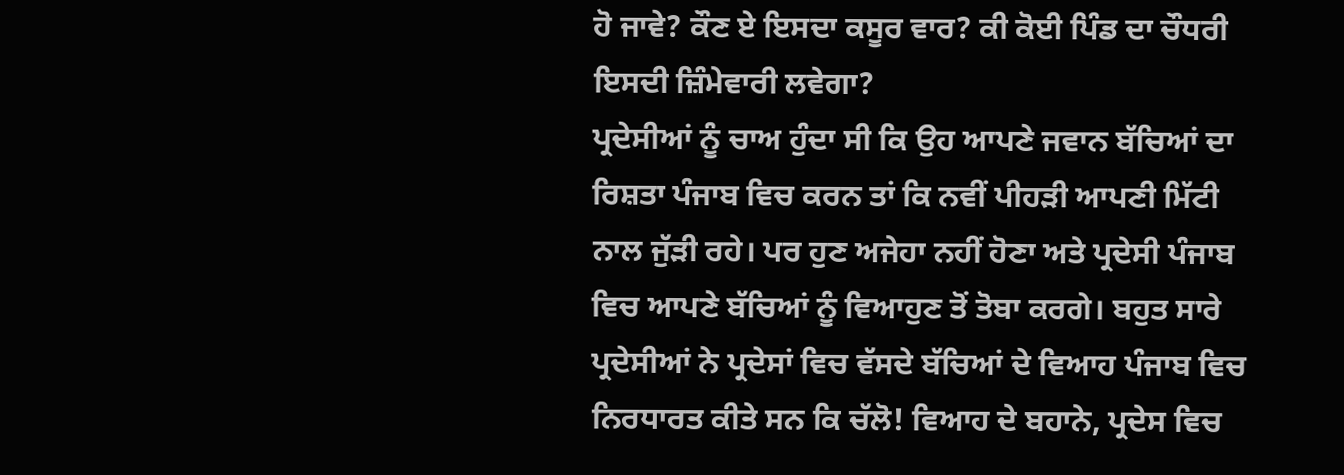ਹੋ ਜਾਵੇ? ਕੌਣ ਏ ਇਸਦਾ ਕਸੂਰ ਵਾਰ? ਕੀ ਕੋਈ ਪਿੰਡ ਦਾ ਚੌਧਰੀ ਇਸਦੀ ਜ਼ਿੰਮੇਵਾਰੀ ਲਵੇਗਾ?
ਪ੍ਰਦੇਸੀਆਂ ਨੂੰ ਚਾਅ ਹੁੰਦਾ ਸੀ ਕਿ ਉਹ ਆਪਣੇ ਜਵਾਨ ਬੱਚਿਆਂ ਦਾ ਰਿਸ਼ਤਾ ਪੰਜਾਬ ਵਿਚ ਕਰਨ ਤਾਂ ਕਿ ਨਵੀਂ ਪੀਹੜੀ ਆਪਣੀ ਮਿੱਟੀ ਨਾਲ ਜੁੱੜੀ ਰਹੇ। ਪਰ ਹੁਣ ਅਜੇਹਾ ਨਹੀਂ ਹੋਣਾ ਅਤੇ ਪ੍ਰਦੇਸੀ ਪੰਜਾਬ ਵਿਚ ਆਪਣੇ ਬੱਚਿਆਂ ਨੂੰ ਵਿਆਹੁਣ ਤੋਂ ਤੋਬਾ ਕਰਗੇ। ਬਹੁਤ ਸਾਰੇ ਪ੍ਰਦੇਸੀਆਂ ਨੇ ਪ੍ਰਦੇਸਾਂ ਵਿਚ ਵੱਸਦੇ ਬੱਚਿਆਂ ਦੇ ਵਿਆਹ ਪੰਜਾਬ ਵਿਚ ਨਿਰਧਾਰਤ ਕੀਤੇ ਸਨ ਕਿ ਚੱਲੋ! ਵਿਆਹ ਦੇ ਬਹਾਨੇ, ਪ੍ਰਦੇਸ ਵਿਚ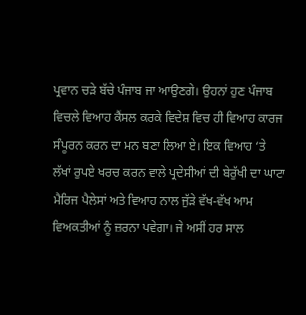ਪ੍ਰਵਾਨ ਚੜੇ ਬੱਚੇ ਪੰਜਾਬ ਜਾ ਆਉਣਗੇ। ਉਹਨਾਂ ਹੁਣ ਪੰਜਾਬ ਵਿਚਲੇ ਵਿਆਹ ਕੈਂਸਲ ਕਰਕੇ ਵਿਦੇਸ਼ ਵਿਚ ਹੀ ਵਿਆਹ ਕਾਰਜ ਸੰਪੂਰਨ ਕਰਨ ਦਾ ਮਨ ਬਣਾ ਲਿਆ ਏ। ਇਕ ਵਿਆਹ ‘ਤੇ ਲੱਖਾਂ ਰੁਪਏ ਖਰਚ ਕਰਨ ਵਾਲੇ ਪ੍ਰਦੇਸੀਆਂ ਦੀ ਬੇਰੁੱਖੀ ਦਾ ਘਾਟਾ ਮੈਰਿਜ ਪੈਲੇਸਾਂ ਅਤੇ ਵਿਆਹ ਨਾਲ ਜੁੱੜੇ ਵੱਖ-ਵੱਖ ਆਮ ਵਿਅਕਤੀਆਂ ਨੂੰ ਜ਼ਰਨਾ ਪਵੇਗਾ। ਜੇ ਅਸੀਂ ਹਰ ਸਾਲ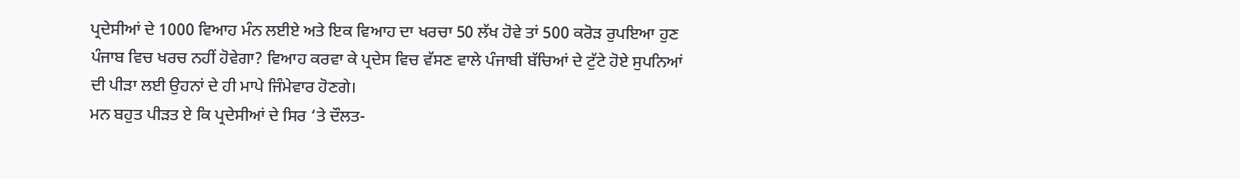ਪ੍ਰਦੇਸੀਆਂ ਦੇ 1000 ਵਿਆਹ ਮੰਨ ਲਈਏ ਅਤੇ ਇਕ ਵਿਆਹ ਦਾ ਖਰਚਾ 50 ਲੱਖ ਹੋਵੇ ਤਾਂ 500 ਕਰੋੜ ਰੁਪਇਆ ਹੁਣ ਪੰਜਾਬ ਵਿਚ ਖਰਚ ਨਹੀਂ ਹੋਵੇਗਾ? ਵਿਆਹ ਕਰਵਾ ਕੇ ਪ੍ਰਦੇਸ ਵਿਚ ਵੱਸਣ ਵਾਲੇ ਪੰਜਾਬੀ ਬੱਚਿਆਂ ਦੇ ਟੁੱਟੇ ਹੋਏ ਸੁਪਨਿਆਂ ਦੀ ਪੀੜਾ ਲਈ ਉਹਨਾਂ ਦੇ ਹੀ ਮਾਪੇ ਜਿੰਮੇਵਾਰ ਹੋਣਗੇ।
ਮਨ ਬਹੁਤ ਪੀੜਤ ਏ ਕਿ ਪ੍ਰਦੇਸੀਆਂ ਦੇ ਸਿਰ ‘ਤੇ ਦੌਲਤ-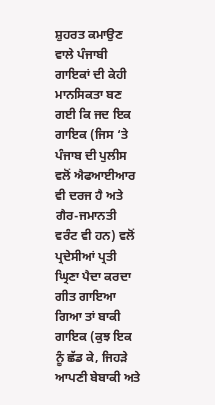ਸ਼ੁਹਰਤ ਕਮਾਉਣ ਵਾਲੇ ਪੰਜਾਬੀ ਗਾਇਕਾਂ ਦੀ ਕੇਹੀ ਮਾਨਸਿਕਤਾ ਬਣ ਗਈ ਕਿ ਜਦ ਇਕ ਗਾਇਕ (ਜਿਸ ‘ਤੇ ਪੰਜਾਬ ਦੀ ਪੁਲੀਸ ਵਲੋਂ ਐਫਆਈਆਰ ਵੀ ਦਰਜ ਹੈ ਅਤੇ ਗੈਰ-ਜਮਾਨਤੀ ਵਰੰਟ ਵੀ ਹਨ) ਵਲੋਂ ਪ੍ਰਦੇਸੀਆਂ ਪ੍ਰਤੀ ਘ੍ਰਿਣਾ ਪੈਦਾ ਕਰਦਾ ਗੀਤ ਗਾਇਆ ਗਿਆ ਤਾਂ ਬਾਕੀ ਗਾਇਕ (ਕੁਝ ਇਕ ਨੂੰ ਛੱਡ ਕੇ, ਜਿਹੜੇ ਆਪਣੀ ਬੇਬਾਕੀ ਅਤੇ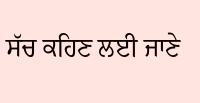ਸੱਚ ਕਹਿਣ ਲਈ ਜਾਣੇ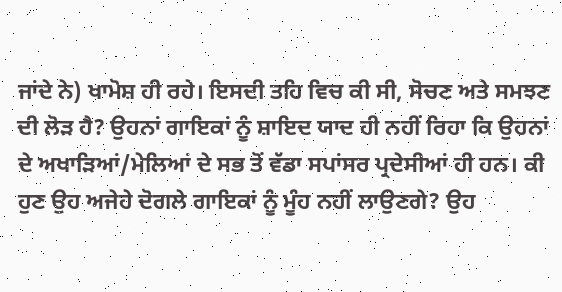ਜਾਂਦੇ ਨੇ) ਖਾਮੋਸ਼ ਹੀ ਰਹੇ। ਇਸਦੀ ਤਹਿ ਵਿਚ ਕੀ ਸੀ, ਸੋਚਣ ਅਤੇ ਸਮਝਣ ਦੀ ਲੋੜ ਹੈ? ਉਹਨਾਂ ਗਾਇਕਾਂ ਨੂੰ ਸ਼ਾਇਦ ਯਾਦ ਹੀ ਨਹੀਂ ਰਿਹਾ ਕਿ ਉਹਨਾਂ ਦੇ ਅਖਾੜਿਆਂ/ਮੇਲਿਆਂ ਦੇ ਸਭ ਤੋਂ ਵੱਡਾ ਸਪਾਂਸਰ ਪ੍ਰਦੇਸੀਆਂ ਹੀ ਹਨ। ਕੀ ਹੁਣ ਉਹ ਅਜੇਹੇ ਦੋਗਲੇ ਗਾਇਕਾਂ ਨੂੰ ਮੂੰਹ ਨਹੀਂ ਲਾਉਣਗੇ? ਉਹ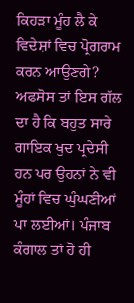ਕਿਹੜਾ ਮੂੰਹ ਲੈ ਕੇ ਵਿਦੇਸ਼ਾਂ ਵਿਚ ਪ੍ਰੋਗਰਾਮ ਕਰਨ ਆਉਣਗੇ? ਅਫਸੋਸ ਤਾਂ ਇਸ ਗੱਲ ਦਾ ਹੈ ਕਿ ਬਹੁਤ ਸਾਰੇ ਗਾਇਕ ਖੁਦ ਪ੍ਰਦੇਸੀ ਹਨ ਪਰ ਉਹਨਾਂ ਨੇ ਵੀ ਮੂੰਹਾਂ ਵਿਚ ਘੁੰਘਣੀਆਂ ਪਾ ਲਈਆਂ। ਪੰਜਾਬ ਕੰਗਾਲ ਤਾਂ ਹੋ ਹੀ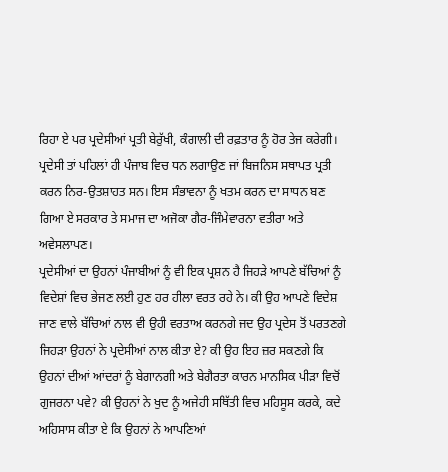ਰਿਹਾ ਏ ਪਰ ਪ੍ਰਦੇਸੀਆਂ ਪ੍ਰਤੀ ਬੇਰੁੱਖੀ, ਕੰਗਾਲੀ ਦੀ ਰਫ਼ਤਾਰ ਨੂੰ ਹੋਰ ਤੇਜ ਕਰੇਗੀ। ਪ੍ਰਦੇਸੀ ਤਾਂ ਪਹਿਲਾਂ ਹੀ ਪੰਜਾਬ ਵਿਚ ਧਨ ਲਗਾਉਣ ਜਾਂ ਬਿਜਨਿਸ ਸਥਾਪਤ ਪ੍ਰਤੀ ਕਰਨ ਨਿਰ-ਉਤਸ਼ਾਹਤ ਸਨ। ਇਸ ਸੰਭਾਵਨਾ ਨੂੰ ਖਤਮ ਕਰਨ ਦਾ ਸਾਧਨ ਬਣ ਗਿਆ ਏ ਸਰਕਾਰ ਤੇ ਸਮਾਜ ਦਾ ਅਜੋਕਾ ਗੈਰ-ਜਿੰਮੇਵਾਰਨਾ ਵਤੀਰਾ ਅਤੇ ਅਵੇਸਲਾਪਣ।
ਪ੍ਰਦੇਸੀਆਂ ਦਾ ਉਹਨਾਂ ਪੰਜਾਬੀਆਂ ਨੂੰ ਵੀ ਇਕ ਪ੍ਰਸ਼ਨ ਹੈ ਜਿਹੜੇ ਆਪਣੇ ਬੱਚਿਆਂ ਨੂੰ ਵਿਦੇਸ਼ਾਂ ਵਿਚ ਭੇਜਣ ਲਈ ਹੁਣ ਹਰ ਹੀਲਾ ਵਰਤ ਰਹੇ ਨੇ। ਕੀ ਉਹ ਆਪਣੇ ਵਿਦੇਸ਼ ਜਾਣ ਵਾਲੇ ਬੱਚਿਆਂ ਨਾਲ ਵੀ ਉਹੀ ਵਰਤਾਅ ਕਰਨਗੇ ਜਦ ਉਹ ਪ੍ਰਦੇਸ ਤੋਂ ਪਰਤਣਗੇ ਜਿਹੜਾ ਉਹਨਾਂ ਨੇ ਪ੍ਰਦੇਸੀਆਂ ਨਾਲ ਕੀਤਾ ਏ? ਕੀ ਉਹ ਇਹ ਜ਼ਰ ਸਕਣਗੇ ਕਿ ਉਹਨਾਂ ਦੀਆਂ ਆਂਦਰਾਂ ਨੂੰ ਬੇਗਾਨਗੀ ਅਤੇ ਬੇਗੈਰਤਾ ਕਾਰਨ ਮਾਨਸਿਕ ਪੀੜਾ ਵਿਚੋਂ ਗੁਜਰਨਾ ਪਵੇ? ਕੀ ਉਹਨਾਂ ਨੇ ਖੁਦ ਨੂੰ ਅਜੇਹੀ ਸਥਿੱਤੀ ਵਿਚ ਮਹਿਸੂਸ ਕਰਕੇ, ਕਦੇ ਅਹਿਸਾਸ ਕੀਤਾ ਏ ਕਿ ਉਹਨਾਂ ਨੇ ਆਪਣਿਆਂ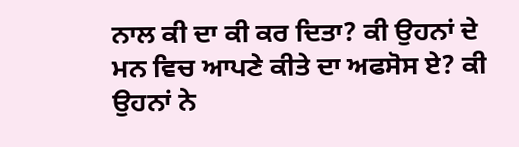ਨਾਲ ਕੀ ਦਾ ਕੀ ਕਰ ਦਿਤਾ? ਕੀ ਉਹਨਾਂ ਦੇ ਮਨ ਵਿਚ ਆਪਣੇ ਕੀਤੇ ਦਾ ਅਫਸੋਸ ਏ? ਕੀ ਉਹਨਾਂ ਨੇ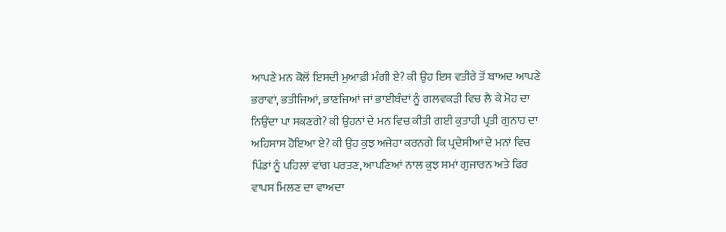ਆਪਣੇ ਮਨ ਕੋਲੋਂ ਇਸਦੀ ਮੁਆਫ਼ੀ ਮੰਗੀ ਏ? ਕੀ ਉਹ ਇਸ ਵਤੀਰੇ ਤੋਂ ਬਾਅਦ ਆਪਣੇ ਭਰਾਵਾਂ, ਭਤੀਜਿਆਂ, ਭਾਣਜਿਆਂ ਜਾਂ ਭਾਈਬੰਦਾਂ ਨੂੰ ਗਲਵਕੜੀ ਵਿਚ ਲੈ ਕੇ ਮੋਹ ਦਾ ਨਿਉਂਦਾ ਪਾ ਸਕਣਗੇ? ਕੀ ਉਹਨਾਂ ਦੇ ਮਨ ਵਿਚ ਕੀਤੀ ਗਈ ਕੁਤਾਹੀ ਪ੍ਰਤੀ ਗੁਨਾਹ ਦਾ ਅਹਿਸਾਸ ਹੋਇਆ ਏ? ਕੀ ਉਹ ਕੁਝ ਅਜੇਹਾ ਕਰਨਗੇ ਕਿ ਪ੍ਰਦੇਸੀਆਂ ਦੇ ਮਨਾਂ ਵਿਚ ਪਿੰਡਾਂ ਨੂੰ ਪਹਿਲਾਂ ਵਾਂਗ ਪਰਤਣ, ਆਪਣਿਆਂ ਨਾਲ ਕੁਝ ਸਮਾਂ ਗੁਜਾਰਨ ਅਤੇ ਫਿਰ ਵਾਪਸ ਮਿਲਣ ਦਾ ਵਾਅਦਾ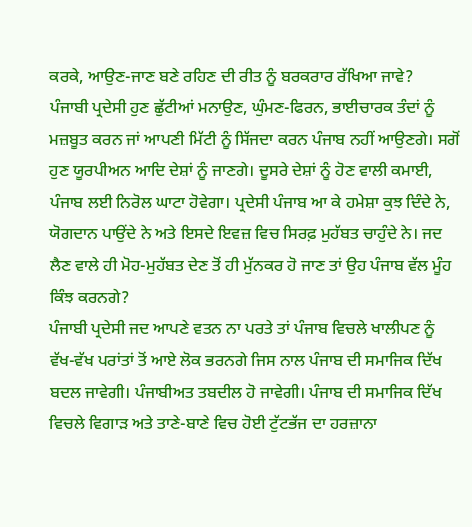ਕਰਕੇ, ਆਉਣ-ਜਾਣ ਬਣੇ ਰਹਿਣ ਦੀ ਰੀਤ ਨੂੰ ਬਰਕਰਾਰ ਰੱਖਿਆ ਜਾਵੇ?
ਪੰਜਾਬੀ ਪ੍ਰਦੇਸੀ ਹੁਣ ਛੁੱਟੀਆਂ ਮਨਾਉਣ, ਘੁੰਮਣ-ਫਿਰਨ, ਭਾਈਚਾਰਕ ਤੰਦਾਂ ਨੂੰ ਮਜ਼ਬੂਤ ਕਰਨ ਜਾਂ ਆਪਣੀ ਮਿੱਟੀ ਨੂੰ ਸਿੱਜਦਾ ਕਰਨ ਪੰਜਾਬ ਨਹੀਂ ਆਉਣਗੇ। ਸਗੋਂ ਹੁਣ ਯੂਰਪੀਅਨ ਆਦਿ ਦੇਸ਼ਾਂ ਨੂੰ ਜਾਣਗੇ। ਦੂਸਰੇ ਦੇਸ਼ਾਂ ਨੂੰ ਹੋਣ ਵਾਲੀ ਕਮਾਈ, ਪੰਜਾਬ ਲਈ ਨਿਰੋਲ ਘਾਟਾ ਹੋਵੇਗਾ। ਪ੍ਰਦੇਸੀ ਪੰਜਾਬ ਆ ਕੇ ਹਮੇਸ਼ਾ ਕੁਝ ਦਿੰਦੇ ਨੇ, ਯੋਗਦਾਨ ਪਾਉਂਦੇ ਨੇ ਅਤੇ ਇਸਦੇ ਇਵਜ਼ ਵਿਚ ਸਿਰਫ਼ ਮੁਹੱਬਤ ਚਾਹੁੰਦੇ ਨੇ। ਜਦ ਲੈਣ ਵਾਲੇ ਹੀ ਮੋਹ-ਮੁਹੱਬਤ ਦੇਣ ਤੋਂ ਹੀ ਮੁੱਨਕਰ ਹੋ ਜਾਣ ਤਾਂ ਉਹ ਪੰਜਾਬ ਵੱਲ ਮੂੰਹ ਕਿੰਝ ਕਰਨਗੇ?
ਪੰਜਾਬੀ ਪ੍ਰਦੇਸੀ ਜਦ ਆਪਣੇ ਵਤਨ ਨਾ ਪਰਤੇ ਤਾਂ ਪੰਜਾਬ ਵਿਚਲੇ ਖਾਲੀਪਣ ਨੂੰ ਵੱਖ-ਵੱਖ ਪਰਾਂਤਾਂ ਤੋਂ ਆਏ ਲੋਕ ਭਰਨਗੇ ਜਿਸ ਨਾਲ ਪੰਜਾਬ ਦੀ ਸਮਾਜਿਕ ਦਿੱਖ ਬਦਲ ਜਾਵੇਗੀ। ਪੰਜਾਬੀਅਤ ਤਬਦੀਲ ਹੋ ਜਾਵੇਗੀ। ਪੰਜਾਬ ਦੀ ਸਮਾਜਿਕ ਦਿੱਖ ਵਿਚਲੇ ਵਿਗਾੜ ਅਤੇ ਤਾਣੇ-ਬਾਣੇ ਵਿਚ ਹੋਈ ਟੁੱਟਭੱਜ ਦਾ ਹਰਜ਼ਾਨਾ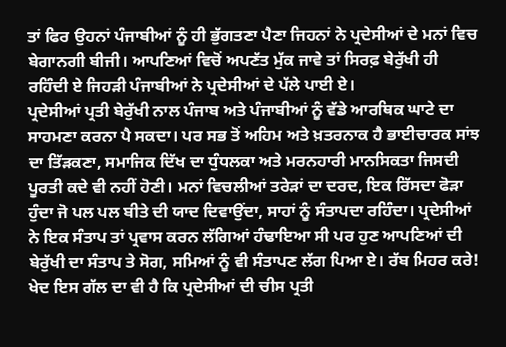ਤਾਂ ਫਿਰ ਉਹਨਾਂ ਪੰਜਾਬੀਆਂ ਨੂੰ ਹੀ ਭੁੱਗਤਣਾ ਪੈਣਾ ਜਿਹਨਾਂ ਨੇ ਪ੍ਰਦੇਸੀਆਂ ਦੇ ਮਨਾਂ ਵਿਚ ਬੇਗਾਨਗੀ ਬੀਜੀ। ਆਪਣਿਆਂ ਵਿਚੋਂ ਅਪਣੱਤ ਮੁੱਕ ਜਾਵੇ ਤਾਂ ਸਿਰਫ਼ ਬੇਰੁੱਖੀ ਹੀ ਰਹਿੰਦੀ ਏ ਜਿਹੜੀ ਪੰਜਾਬੀਆਂ ਨੇ ਪ੍ਰਦੇਸੀਆਂ ਦੇ ਪੱਲੇ ਪਾਈ ਏ।
ਪ੍ਰਦੇਸੀਆਂ ਪ੍ਰਤੀ ਬੇਰੁੱਖੀ ਨਾਲ ਪੰਜਾਬ ਅਤੇ ਪੰਜਾਬੀਆਂ ਨੂੰ ਵੱਡੇ ਆਰਥਿਕ ਘਾਟੇ ਦਾ ਸਾਹਮਣਾ ਕਰਨਾ ਪੈ ਸਕਦਾ। ਪਰ ਸਭ ਤੋਂ ਅਹਿਮ ਅਤੇ ਖ਼ਤਰਨਾਕ ਹੈ ਭਾਈਚਾਰਕ ਸਾਂਝ ਦਾ ਤਿੱੜਕਣਾ, ਸਮਾਜਿਕ ਦਿੱਖ ਦਾ ਧੁੰਧਲਕਾ ਅਤੇ ਮਰਨਹਾਰੀ ਮਾਨਸਿਕਤਾ ਜਿਸਦੀ ਪੂਰਤੀ ਕਦੇ ਵੀ ਨਹੀਂ ਹੋਣੀ। ਮਨਾਂ ਵਿਚਲੀਆਂ ਤਰੇੜਾਂ ਦਾ ਦਰਦ, ਇਕ ਰਿੱਸਦਾ ਫੋੜਾ ਹੁੰਦਾ ਜੋ ਪਲ ਪਲ ਬੀਤੇ ਦੀ ਯਾਦ ਦਿਵਾਉਂਦਾ, ਸਾਹਾਂ ਨੂੰ ਸੰਤਾਪਦਾ ਰਹਿੰਦਾ। ਪ੍ਰਦੇਸੀਆਂ ਨੇ ਇਕ ਸੰਤਾਪ ਤਾਂ ਪ੍ਰਵਾਸ ਕਰਨ ਲੱਗਿਆਂ ਹੰਢਾਇਆ ਸੀ ਪਰ ਹੁਣ ਆਪਣਿਆਂ ਦੀ ਬੇਰੁੱਖੀ ਦਾ ਸੰਤਾਪ ਤੇ ਸੋਗ, ਸਮਿਆਂ ਨੂੰ ਵੀ ਸੰਤਾਪਣ ਲੱਗ ਪਿਆ ਏ। ਰੱਬ ਮਿਹਰ ਕਰੇ!
ਖੇਦ ਇਸ ਗੱਲ ਦਾ ਵੀ ਹੈ ਕਿ ਪ੍ਰਦੇਸੀਆਂ ਦੀ ਚੀਸ ਪ੍ਰਤੀ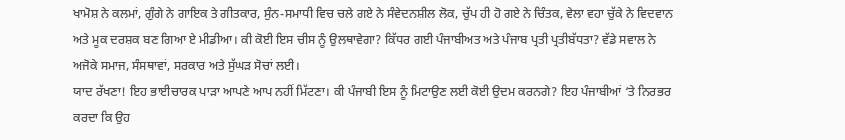ਖਾਮੋਸ਼ ਨੇ ਕਲਮਾਂ, ਗੁੰਗੇ ਨੇ ਗਾਇਕ ਤੇ ਗੀਤਕਾਰ, ਸੁੰਨ-ਸਮਾਧੀ ਵਿਚ ਚਲੇ ਗਏ ਨੇ ਸੰਵੇਦਨਸ਼ੀਲ ਲੋਕ, ਚੁੱਪ ਹੀ ਹੋ ਗਏ ਨੇ ਚਿੰਤਕ, ਵੇਲਾ ਵਹਾ ਚੁੱਕੇ ਨੇ ਵਿਦਵਾਨ ਅਤੇ ਮੂਕ ਦਰਸ਼ਕ ਬਣ ਗਿਆ ਏ ਮੀਡੀਆ। ਕੀ ਕੋਈ ਇਸ ਚੀਸ ਨੂੰ ਉਲਥਾਵੇਗਾ? ਕਿੱਧਰ ਗਈ ਪੰਜਾਬੀਅਤ ਅਤੇ ਪੰਜਾਬ ਪ੍ਰਤੀ ਪ੍ਰਤੀਬੱਧਤਾ? ਵੱਡੇ ਸਵਾਲ ਨੇ ਅਜੋਕੇ ਸਮਾਜ, ਸੰਸਥਾਵਾਂ, ਸਰਕਾਰ ਅਤੇ ਸੁੱਘੜ ਸੋਚਾਂ ਲਈ।
ਯਾਦ ਰੱਖਣਾ! ਇਹ ਭਾਈਚਾਰਕ ਪਾੜਾ ਆਪਣੇ ਆਪ ਨਹੀਂ ਮਿੱਟਣਾ। ਕੀ ਪੰਜਾਬੀ ਇਸ ਨੂੰ ਮਿਟਾਉਣ ਲਈ ਕੋਈ ਉਦਮ ਕਰਨਗੇ? ਇਹ ਪੰਜਾਬੀਆਂ ‘ਤੇ ਨਿਰਭਰ ਕਰਦਾ ਕਿ ਉਹ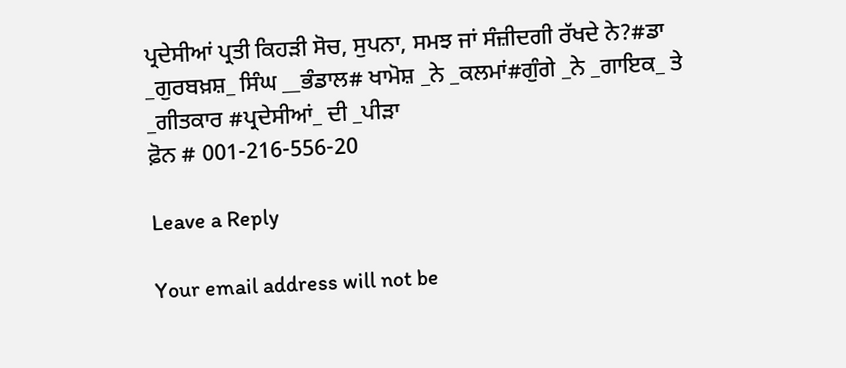ਪ੍ਰਦੇਸੀਆਂ ਪ੍ਰਤੀ ਕਿਹੜੀ ਸੋਚ, ਸੁਪਨਾ, ਸਮਝ ਜਾਂ ਸੰਜ਼ੀਦਗੀ ਰੱਖਦੇ ਨੇ?#ਡਾ _ਗੁਰਬਖ਼ਸ਼_ ਸਿੰਘ __ਭੰਡਾਲ# ਖਾਮੋਸ਼ _ਨੇ _ਕਲਮਾਂ#ਗੁੰਗੇ _ਨੇ _ਗਾਇਕ_ ਤੇ _ਗੀਤਕਾਰ #ਪ੍ਰਦੇਸੀਆਂ_ ਦੀ _ਪੀੜਾ
ਫ਼ੋਨ # 001-216-556-20

Leave a Reply

Your email address will not be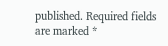published. Required fields are marked *